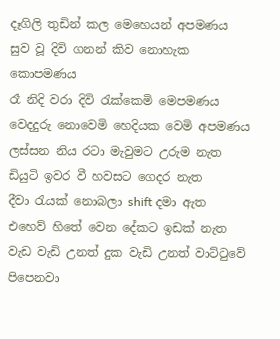දෑගිලි තුඩින් කල මෙහෙයන් අපමණය
සුව වූ දිවි ගනන් කිව නොහැක කොපමණය
රෑ නිදි වරා දිවි රැක්කෙමි මෙපමණය
වෙදදුරු නොවෙමි හෙදියක වෙමි අපමණය
ලස්සන නිය රටා මැවුමට උරුම නැත
ඩියුටි ඉවර වී හවසට ගෙදර නැත
දීවා රැයක් නොබලා shift දමා ඇත
එහෙව් හිතේ වෙන දේකට ඉඩක් නැත
වැඩ වැඩි උනත් දුක වැඩි උනත් වාට්ටුවේ
පිපෙනවා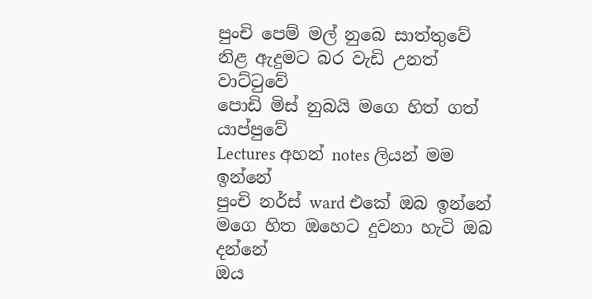පුංචි පෙම් මල් නුබෙ සාත්තුවේ
නිළ ඇදුමට බර වැඩි උනත් වාට්ටුවේ
පොඩි මිස් නුබයි මගෙ හිත් ගත් යාප්පුවේ
Lectures අහන් notes ලියන් මම ඉන්නේ
පුංචි නර්ස් ward එකේ ඔබ ඉන්නේ
මගෙ හිත ඔහෙට දුවනා හැටි ඔබ දන්නේ
ඔය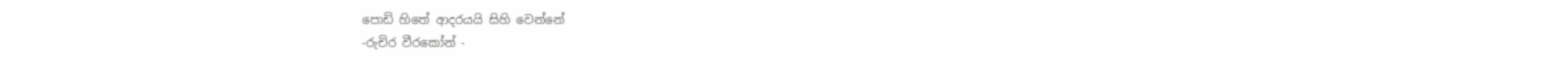පොඩි හිතේ ආදරයයි සිහි වෙන්නේ
-රුචිර වීරකෝන් -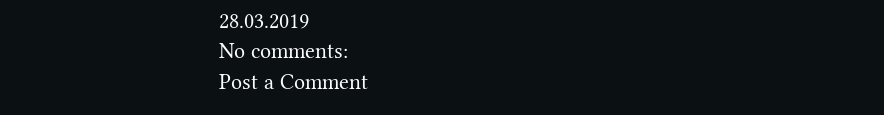28.03.2019
No comments:
Post a Comment